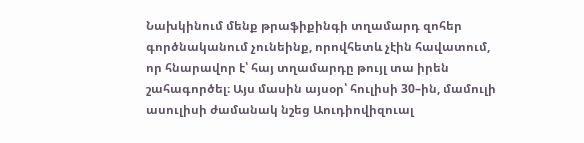Նախկինում մենք թրաֆիքինգի տղամարդ զոհեր գործնականում չունեինք, որովհետև չէին հավատում, որ հնարավոր է՝ հայ տղամարդը թույլ տա իրեն շահագործել։ Այս մասին այսօր՝ հուլիսի 30–ին, մամուլի ասուլիսի ժամանակ նշեց Աուդիովիզուալ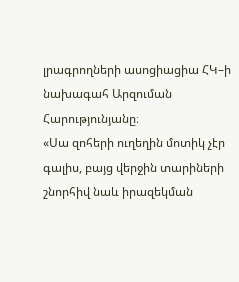լրագրողների ասոցիացիա ՀԿ–ի նախագահ Արզուման Հարությունյանը։
«Սա զոհերի ուղեղին մոտիկ չէր գալիս, բայց վերջին տարիների շնորհիվ նաև իրազեկման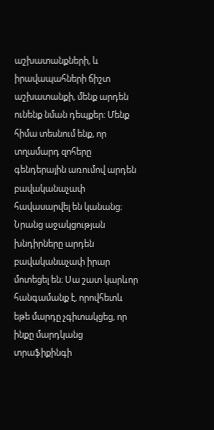աշխատանքների, և իրավապահների ճիշտ աշխատանքի, մենք արդեն ունենք նման դեպքեր։ Մենք հիմա տեսնում ենք, որ տղամարդ զոհերը գենդերային առումով արդեն բավականաչափ հավասարվել են կանանց։ Նրանց աջակցության խնդիրները արդեն բավականաչափ իրար մոտեցել են։ Սա շատ կարևոր հանգամանք է, որովհետև եթե մարդը չգիտակցեց, որ ինքը մարդկանց տրաֆիքինգի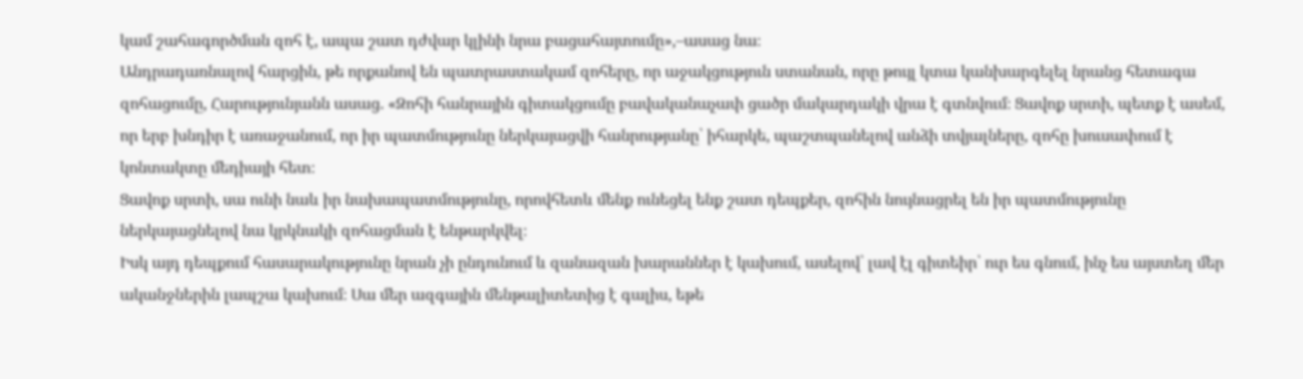կամ շահագործման զոհ է, ապա շատ դժվար կլինի նրա բացահայտումը»,–ասաց նա։
Անդրադառնալով հարցին, թե որքանով են պատրաստակամ զոհերը, որ աջակցություն ստանան, որը թույլ կտա կանխարգելել նրանց հետագա զոհացումը, Հարությունյանն ասաց. «Զոհի հանրային գիտակցումը բավականաչափ ցածր մակարդակի վրա է գտնվում։ Ցավոք սրտի, պետք է ասեմ, որ երբ խնդիր է առաջանում, որ իր պատմությունը ներկայացվի հանրությանը՝ իհարկե, պաշտպանելով անձի տվյալները, զոհը խուսափում է կոնտակտը մեդիայի հետ։
Ցավոք սրտի, սա ունի նաև իր նախապատմությունը, որովհետև մենք ունեցել ենք շատ դեպքեր, զոհին նույնացրել են իր պատմությունը ներկայացնելով նա կրկնակի զոհացման է ենթարկվել։
Իսկ այդ դեպքում հասարակությունը նրան չի ընդունում և զանազան խարաններ է կախում, ասելով՝ լավ էլ գիտեիր՝ ուր ես գնում, ինչ ես այստեղ մեր ականջներին լապշա կախում։ Սա մեր ազգային մենթալիտետից է գալիս, եթե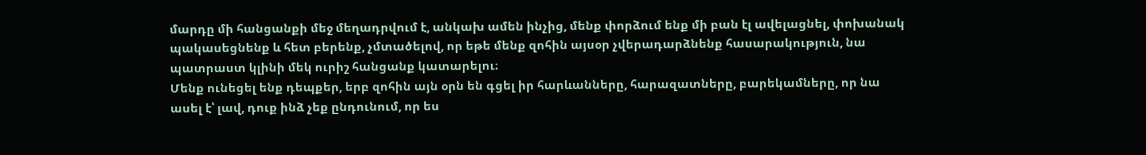մարդը մի հանցանքի մեջ մեղադրվում է, անկախ ամեն ինչից, մենք փորձում ենք մի բան էլ ավելացնել, փոխանակ պակասեցնենք և հետ բերենք, չմտածելով, որ եթե մենք զոհին այսօր չվերադարձնենք հասարակություն, նա պատրաստ կլինի մեկ ուրիշ հանցանք կատարելու։
Մենք ունեցել ենք դեպքեր, երբ զոհին այն օրն են գցել իր հարևանները, հարազատները, բարեկամները, որ նա ասել է՝ լավ, դուք ինձ չեք ընդունում, որ ես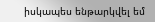իսկապես ենթարկվել եմ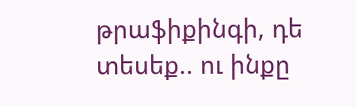թրաֆիքինգի, դե տեսեք.. ու ինքը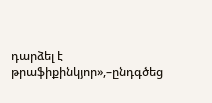դարձել է թրաֆիքինկյոր»,–ընդգծեց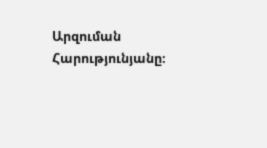Արզուման Հարությունյանը։